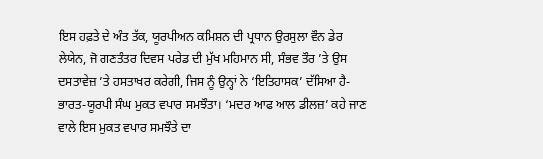ਇਸ ਹਫ਼ਤੇ ਦੇ ਅੰਤ ਤੱਕ, ਯੂਰਪੀਅਨ ਕਮਿਸ਼ਨ ਦੀ ਪ੍ਰਧਾਨ ਉਰਸੁਲਾ ਵੌਨ ਡੇਰ ਲੇਯੇਨ, ਜੋ ਗਣਤੰਤਰ ਦਿਵਸ ਪਰੇਡ ਦੀ ਮੁੱਖ ਮਹਿਮਾਨ ਸੀ, ਸੰਭਵ ਤੌਰ ’ਤੇ ਉਸ ਦਸਤਾਵੇਜ਼ ’ਤੇ ਹਸਤਾਖਰ ਕਰੇਗੀ, ਜਿਸ ਨੂੰ ਉਨ੍ਹਾਂ ਨੇ ‘ਇਤਿਹਾਸਕ’ ਦੱਸਿਆ ਹੈ-ਭਾਰਤ-ਯੂਰਪੀ ਸੰਘ ਮੁਕਤ ਵਪਾਰ ਸਮਝੌਤਾ। ‘ਮਦਰ ਆਫ ਆਲ ਡੀਲਜ਼’ ਕਹੇ ਜਾਣ ਵਾਲੇ ਇਸ ਮੁਕਤ ਵਪਾਰ ਸਮਝੌਤੇ ਦਾ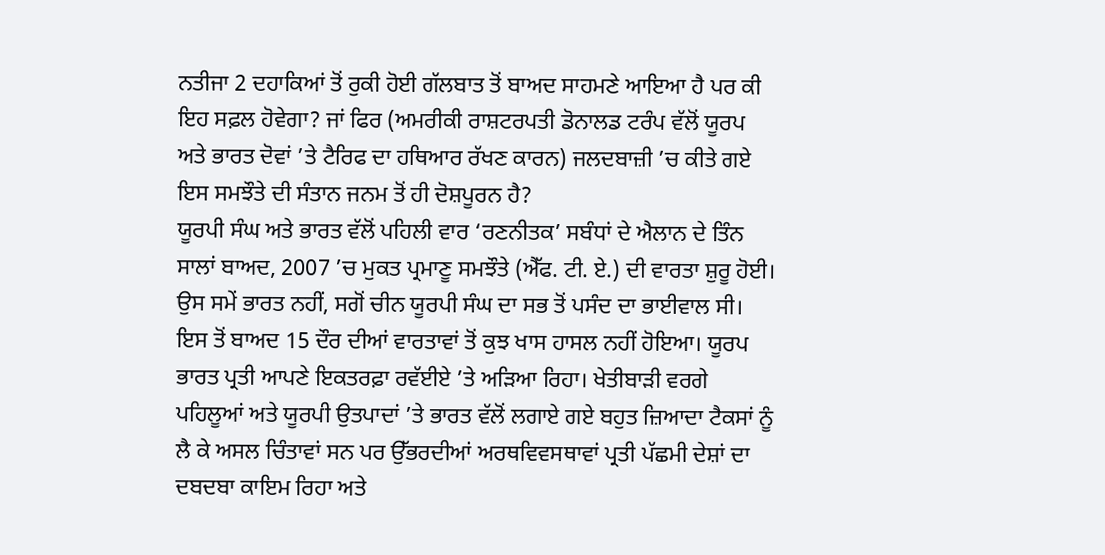ਨਤੀਜਾ 2 ਦਹਾਕਿਆਂ ਤੋਂ ਰੁਕੀ ਹੋਈ ਗੱਲਬਾਤ ਤੋਂ ਬਾਅਦ ਸਾਹਮਣੇ ਆਇਆ ਹੈ ਪਰ ਕੀ ਇਹ ਸਫ਼ਲ ਹੋਵੇਗਾ? ਜਾਂ ਫਿਰ (ਅਮਰੀਕੀ ਰਾਸ਼ਟਰਪਤੀ ਡੋਨਾਲਡ ਟਰੰਪ ਵੱਲੋਂ ਯੂਰਪ ਅਤੇ ਭਾਰਤ ਦੋਵਾਂ ’ਤੇ ਟੈਰਿਫ ਦਾ ਹਥਿਆਰ ਰੱਖਣ ਕਾਰਨ) ਜਲਦਬਾਜ਼ੀ ’ਚ ਕੀਤੇ ਗਏ ਇਸ ਸਮਝੌਤੇ ਦੀ ਸੰਤਾਨ ਜਨਮ ਤੋਂ ਹੀ ਦੋਸ਼ਪੂਰਨ ਹੈ?
ਯੂਰਪੀ ਸੰਘ ਅਤੇ ਭਾਰਤ ਵੱਲੋਂ ਪਹਿਲੀ ਵਾਰ ‘ਰਣਨੀਤਕ’ ਸਬੰਧਾਂ ਦੇ ਐਲਾਨ ਦੇ ਤਿੰਨ ਸਾਲਾਂ ਬਾਅਦ, 2007 ’ਚ ਮੁਕਤ ਪ੍ਰਮਾਣੂ ਸਮਝੌਤੇ (ਐੱਫ. ਟੀ. ਏ.) ਦੀ ਵਾਰਤਾ ਸ਼ੁਰੂ ਹੋਈ। ਉਸ ਸਮੇਂ ਭਾਰਤ ਨਹੀਂ, ਸਗੋਂ ਚੀਨ ਯੂਰਪੀ ਸੰਘ ਦਾ ਸਭ ਤੋਂ ਪਸੰਦ ਦਾ ਭਾਈਵਾਲ ਸੀ। ਇਸ ਤੋਂ ਬਾਅਦ 15 ਦੌਰ ਦੀਆਂ ਵਾਰਤਾਵਾਂ ਤੋਂ ਕੁਝ ਖਾਸ ਹਾਸਲ ਨਹੀਂ ਹੋਇਆ। ਯੂਰਪ ਭਾਰਤ ਪ੍ਰਤੀ ਆਪਣੇ ਇਕਤਰਫ਼ਾ ਰਵੱਈਏ ’ਤੇ ਅੜਿਆ ਰਿਹਾ। ਖੇਤੀਬਾੜੀ ਵਰਗੇ ਪਹਿਲੂਆਂ ਅਤੇ ਯੂਰਪੀ ਉਤਪਾਦਾਂ ’ਤੇ ਭਾਰਤ ਵੱਲੋਂ ਲਗਾਏ ਗਏ ਬਹੁਤ ਜ਼ਿਆਦਾ ਟੈਕਸਾਂ ਨੂੰ ਲੈ ਕੇ ਅਸਲ ਚਿੰਤਾਵਾਂ ਸਨ ਪਰ ਉੱਭਰਦੀਆਂ ਅਰਥਵਿਵਸਥਾਵਾਂ ਪ੍ਰਤੀ ਪੱਛਮੀ ਦੇਸ਼ਾਂ ਦਾ ਦਬਦਬਾ ਕਾਇਮ ਰਿਹਾ ਅਤੇ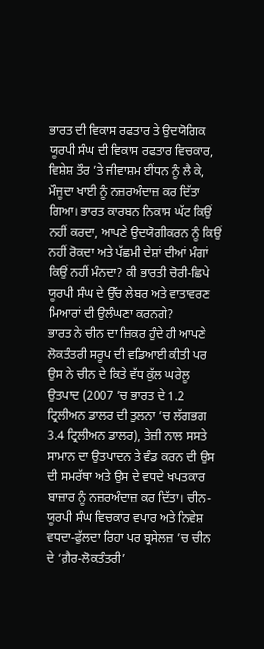ਭਾਰਤ ਦੀ ਵਿਕਾਸ ਰਫਤਾਰ ਤੇ ਉਦਯੋਗਿਕ ਯੂਰਪੀ ਸੰਘ ਦੀ ਵਿਕਾਸ ਰਫਤਾਰ ਵਿਚਕਾਰ, ਵਿਸ਼ੇਸ਼ ਤੌਰ ’ਤੇ ਜੀਵਾਸ਼ਮ ਈਂਧਨ ਨੂੰ ਲੈ ਕੇ, ਮੌਜੂਦਾ ਖਾਈ ਨੂੰ ਨਜ਼ਰਅੰਦਾਜ਼ ਕਰ ਦਿੱਤਾ ਗਿਆ। ਭਾਰਤ ਕਾਰਬਨ ਨਿਕਾਸ ਘੱਟ ਕਿਉਂ ਨਹੀਂ ਕਰਦਾ, ਆਪਣੇ ਉਦਯੋਗੀਕਰਨ ਨੂੰ ਕਿਉਂ ਨਹੀਂ ਰੋਕਦਾ ਅਤੇ ਪੱਛਮੀ ਦੇਸ਼ਾਂ ਦੀਆਂ ਮੰਗਾਂ ਕਿਉਂ ਨਹੀਂ ਮੰਨਦਾ? ਕੀ ਭਾਰਤੀ ਚੋਰੀ-ਛਿਪੇ ਯੂਰਪੀ ਸੰਘ ਦੇ ਉੱਚ ਲੇਬਰ ਅਤੇ ਵਾਤਾਵਰਣ ਮਿਆਰਾਂ ਦੀ ਉਲੰਘਣਾ ਕਰਨਗੇ?
ਭਾਰਤ ਨੇ ਚੀਨ ਦਾ ਜ਼ਿਕਰ ਹੁੰਦੇ ਹੀ ਆਪਣੇ ਲੋਕਤੰਤਰੀ ਸਰੂਪ ਦੀ ਵਡਿਆਈ ਕੀਤੀ ਪਰ ਉਸ ਨੇ ਚੀਨ ਦੇ ਕਿਤੇ ਵੱਧ ਕੁੱਲ ਘਰੇਲੂ ਉਤਪਾਦ (2007 ’ਚ ਭਾਰਤ ਦੇ 1.2 ਟ੍ਰਿਲੀਅਨ ਡਾਲਰ ਦੀ ਤੁਲਨਾ ’ਚ ਲੱਗਭਗ 3.4 ਟ੍ਰਿਲੀਅਨ ਡਾਲਰ), ਤੇਜ਼ੀ ਨਾਲ ਸਸਤੇ ਸਾਮਾਨ ਦਾ ਉਤਪਾਦਨ ਤੇ ਵੰਡ ਕਰਨ ਦੀ ਉਸ ਦੀ ਸਮਰੱਥਾ ਅਤੇ ਉਸ ਦੇ ਵਧਦੇ ਖਪਤਕਾਰ ਬਾਜ਼ਾਰ ਨੂੰ ਨਜ਼ਰਅੰਦਾਜ਼ ਕਰ ਦਿੱਤਾ। ਚੀਨ-ਯੂਰਪੀ ਸੰਘ ਵਿਚਕਾਰ ਵਪਾਰ ਅਤੇ ਨਿਵੇਸ਼ ਵਧਦਾ-ਫੁੱਲਦਾ ਰਿਹਾ ਪਰ ਬ੍ਰਸੇਲਜ਼ ’ਚ ਚੀਨ ਦੇ ‘ਗ਼ੈਰ-ਲੋਕਤੰਤਰੀ’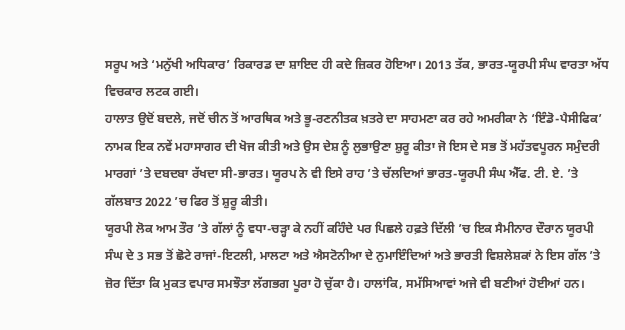ਸਰੂਪ ਅਤੇ ‘ਮਨੁੱਖੀ ਅਧਿਕਾਰ’ ਰਿਕਾਰਡ ਦਾ ਸ਼ਾਇਦ ਹੀ ਕਦੇ ਜ਼ਿਕਰ ਹੋਇਆ। 2013 ਤੱਕ, ਭਾਰਤ-ਯੂਰਪੀ ਸੰਘ ਵਾਰਤਾ ਅੱਧ ਵਿਚਕਾਰ ਲਟਕ ਗਈ।
ਹਾਲਾਤ ਉਦੋਂ ਬਦਲੇ, ਜਦੋਂ ਚੀਨ ਤੋਂ ਆਰਥਿਕ ਅਤੇ ਭੂ-ਰਣਨੀਤਕ ਖ਼ਤਰੇ ਦਾ ਸਾਹਮਣਾ ਕਰ ਰਹੇ ਅਮਰੀਕਾ ਨੇ ‘ਇੰਡੋ-ਪੈਸੀਫਿਕ’ ਨਾਮਕ ਇਕ ਨਵੇਂ ਮਹਾਸਾਗਰ ਦੀ ਖੋਜ ਕੀਤੀ ਅਤੇ ਉਸ ਦੇਸ਼ ਨੂੰ ਲੁਭਾਉਣਾ ਸ਼ੁਰੂ ਕੀਤਾ ਜੋ ਇਸ ਦੇ ਸਭ ਤੋਂ ਮਹੱਤਵਪੂਰਨ ਸਮੁੰਦਰੀ ਮਾਰਗਾਂ ’ਤੇ ਦਬਦਬਾ ਰੱਖਦਾ ਸੀ-ਭਾਰਤ। ਯੂਰਪ ਨੇ ਵੀ ਇਸੇ ਰਾਹ ’ਤੇ ਚੱਲਦਿਆਂ ਭਾਰਤ-ਯੂਰਪੀ ਸੰਘ ਐੱਫ. ਟੀ. ਏ. ’ਤੇ ਗੱਲਬਾਤ 2022 ’ਚ ਫਿਰ ਤੋਂ ਸ਼ੁਰੂ ਕੀਤੀ।
ਯੂਰਪੀ ਲੋਕ ਆਮ ਤੌਰ ’ਤੇ ਗੱਲਾਂ ਨੂੰ ਵਧਾ-ਚੜ੍ਹਾ ਕੇ ਨਹੀਂ ਕਹਿੰਦੇ ਪਰ ਪਿਛਲੇ ਹਫ਼ਤੇ ਦਿੱਲੀ ’ਚ ਇਕ ਸੈਮੀਨਾਰ ਦੌਰਾਨ ਯੂਰਪੀ ਸੰਘ ਦੇ 3 ਸਭ ਤੋਂ ਛੋਟੇ ਰਾਜਾਂ-ਇਟਲੀ, ਮਾਲਟਾ ਅਤੇ ਐਸਟੋਨੀਆ ਦੇ ਨੁਮਾਇੰਦਿਆਂ ਅਤੇ ਭਾਰਤੀ ਵਿਸ਼ਲੇਸ਼ਕਾਂ ਨੇ ਇਸ ਗੱਲ ’ਤੇ ਜ਼ੋਰ ਦਿੱਤਾ ਕਿ ਮੁਕਤ ਵਪਾਰ ਸਮਝੌਤਾ ਲੱਗਭਗ ਪੂਰਾ ਹੋ ਚੁੱਕਾ ਹੈ। ਹਾਲਾਂਕਿ, ਸਮੱਸਿਆਵਾਂ ਅਜੇ ਵੀ ਬਣੀਆਂ ਹੋਈਆਂ ਹਨ।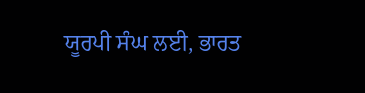ਯੂਰਪੀ ਸੰਘ ਲਈ, ਭਾਰਤ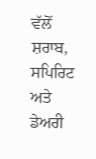ਵੱਲੋਂ ਸ਼ਰਾਬ, ਸਪਿਰਿਟ ਅਤੇ ਡੇਅਰੀ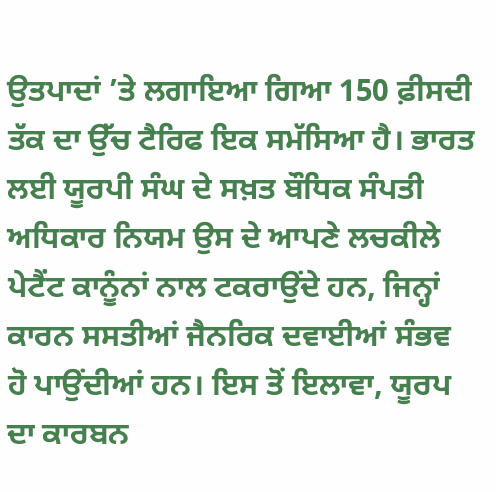ਉਤਪਾਦਾਂ ’ਤੇ ਲਗਾਇਆ ਗਿਆ 150 ਫ਼ੀਸਦੀ ਤੱਕ ਦਾ ਉੱਚ ਟੈਰਿਫ ਇਕ ਸਮੱਸਿਆ ਹੈ। ਭਾਰਤ ਲਈ ਯੂਰਪੀ ਸੰਘ ਦੇ ਸਖ਼ਤ ਬੌਧਿਕ ਸੰਪਤੀ ਅਧਿਕਾਰ ਨਿਯਮ ਉਸ ਦੇ ਆਪਣੇ ਲਚਕੀਲੇ ਪੇਟੈਂਟ ਕਾਨੂੰਨਾਂ ਨਾਲ ਟਕਰਾਉਂਦੇ ਹਨ, ਜਿਨ੍ਹਾਂ ਕਾਰਨ ਸਸਤੀਆਂ ਜੈਨਰਿਕ ਦਵਾਈਆਂ ਸੰਭਵ ਹੋ ਪਾਉਂਦੀਆਂ ਹਨ। ਇਸ ਤੋਂ ਇਲਾਵਾ, ਯੂਰਪ ਦਾ ਕਾਰਬਨ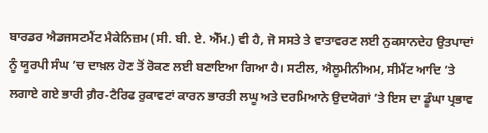ਬਾਰਡਰ ਐਡਜਸਟਮੈਂਟ ਮੈਕੇਨਿਜ਼ਮ (ਸੀ. ਬੀ. ਏ. ਐੱਮ.) ਵੀ ਹੈ, ਜੋ ਸਸਤੇ ਤੇ ਵਾਤਾਵਰਣ ਲਈ ਨੁਕਸਾਨਦੇਹ ਉਤਪਾਦਾਂ ਨੂੰ ਯੂਰਪੀ ਸੰਘ ’ਚ ਦਾਖ਼ਲ ਹੋਣ ਤੋਂ ਰੋਕਣ ਲਈ ਬਣਾਇਆ ਗਿਆ ਹੈ। ਸਟੀਲ, ਐਲੂਮੀਨੀਅਮ, ਸੀਮੈਂਟ ਆਦਿ ’ਤੇ ਲਗਾਏ ਗਏ ਭਾਰੀ ਗ਼ੈਰ-ਟੈਰਿਫ ਰੁਕਾਵਟਾਂ ਕਾਰਨ ਭਾਰਤੀ ਲਘੂ ਅਤੇ ਦਰਮਿਆਨੇ ਉਦਯੋਗਾਂ ’ਤੇ ਇਸ ਦਾ ਡੂੰਘਾ ਪ੍ਰਭਾਵ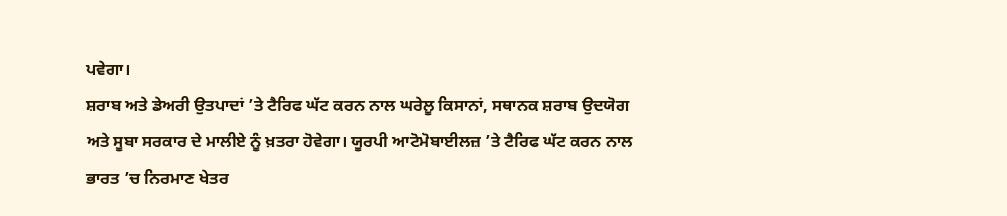ਪਵੇਗਾ।
ਸ਼ਰਾਬ ਅਤੇ ਡੇਅਰੀ ਉਤਪਾਦਾਂ ’ਤੇ ਟੈਰਿਫ ਘੱਟ ਕਰਨ ਨਾਲ ਘਰੇਲੂ ਕਿਸਾਨਾਂ, ਸਥਾਨਕ ਸ਼ਰਾਬ ਉਦਯੋਗ ਅਤੇ ਸੂਬਾ ਸਰਕਾਰ ਦੇ ਮਾਲੀਏ ਨੂੰ ਖ਼ਤਰਾ ਹੋਵੇਗਾ। ਯੂਰਪੀ ਆਟੋਮੋਬਾਈਲਜ਼ ’ਤੇ ਟੈਰਿਫ ਘੱਟ ਕਰਨ ਨਾਲ ਭਾਰਤ ’ਚ ਨਿਰਮਾਣ ਖੇਤਰ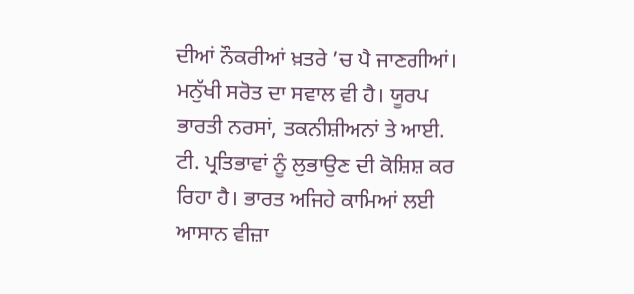ਦੀਆਂ ਨੌਕਰੀਆਂ ਖ਼ਤਰੇ ’ਚ ਪੈ ਜਾਣਗੀਆਂ। ਮਨੁੱਖੀ ਸਰੋਤ ਦਾ ਸਵਾਲ ਵੀ ਹੈ। ਯੂਰਪ ਭਾਰਤੀ ਨਰਸਾਂ, ਤਕਨੀਸ਼ੀਅਨਾਂ ਤੇ ਆਈ. ਟੀ. ਪ੍ਰਤਿਭਾਵਾਂ ਨੂੰ ਲੁਭਾਉਣ ਦੀ ਕੋਸ਼ਿਸ਼ ਕਰ ਰਿਹਾ ਹੈ। ਭਾਰਤ ਅਜਿਹੇ ਕਾਮਿਆਂ ਲਈ ਆਸਾਨ ਵੀਜ਼ਾ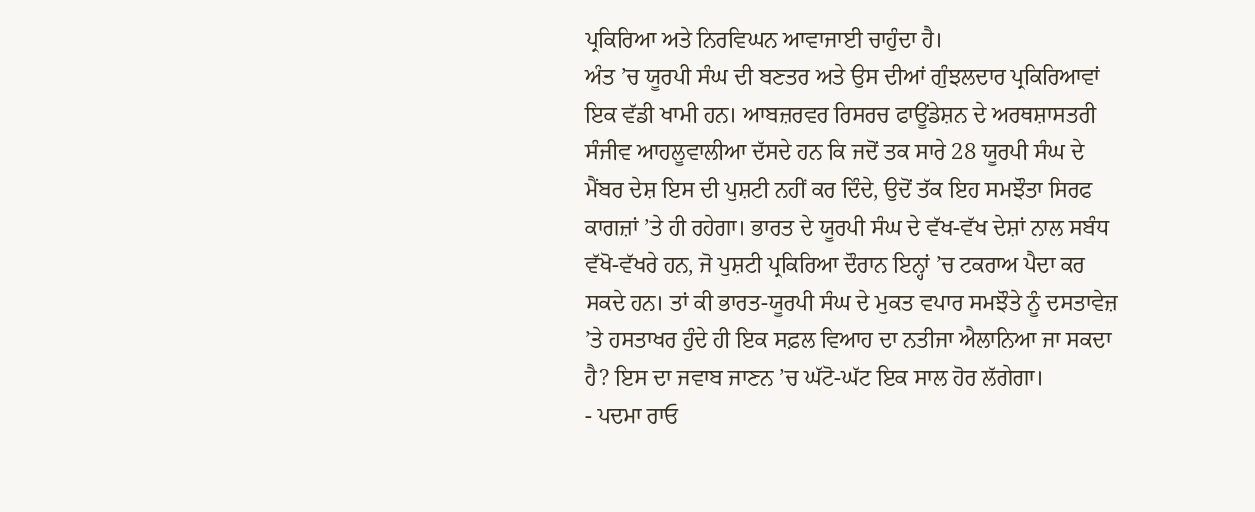ਪ੍ਰਕਿਰਿਆ ਅਤੇ ਨਿਰਵਿਘਨ ਆਵਾਜਾਈ ਚਾਹੁੰਦਾ ਹੈ।
ਅੰਤ ’ਚ ਯੂਰਪੀ ਸੰਘ ਦੀ ਬਣਤਰ ਅਤੇ ਉਸ ਦੀਆਂ ਗੁੰਝਲਦਾਰ ਪ੍ਰਕਿਰਿਆਵਾਂ ਇਕ ਵੱਡੀ ਖਾਮੀ ਹਨ। ਆਬਜ਼ਰਵਰ ਰਿਸਰਚ ਫਾਊਂਡੇਸ਼ਨ ਦੇ ਅਰਥਸ਼ਾਸਤਰੀ ਸੰਜੀਵ ਆਹਲੂਵਾਲੀਆ ਦੱਸਦੇ ਹਨ ਕਿ ਜਦੋਂ ਤਕ ਸਾਰੇ 28 ਯੂਰਪੀ ਸੰਘ ਦੇ ਮੈਂਬਰ ਦੇਸ਼ ਇਸ ਦੀ ਪੁਸ਼ਟੀ ਨਹੀਂ ਕਰ ਦਿੰਦੇ, ਉਦੋਂ ਤੱਕ ਇਹ ਸਮਝੌਤਾ ਸਿਰਫ ਕਾਗਜ਼ਾਂ ’ਤੇ ਹੀ ਰਹੇਗਾ। ਭਾਰਤ ਦੇ ਯੂਰਪੀ ਸੰਘ ਦੇ ਵੱਖ-ਵੱਖ ਦੇਸ਼ਾਂ ਨਾਲ ਸਬੰਧ ਵੱਖੋ-ਵੱਖਰੇ ਹਨ, ਜੋ ਪੁਸ਼ਟੀ ਪ੍ਰਕਿਰਿਆ ਦੌਰਾਨ ਇਨ੍ਹਾਂ ’ਚ ਟਕਰਾਅ ਪੈਦਾ ਕਰ ਸਕਦੇ ਹਨ। ਤਾਂ ਕੀ ਭਾਰਤ-ਯੂਰਪੀ ਸੰਘ ਦੇ ਮੁਕਤ ਵਪਾਰ ਸਮਝੌਤੇ ਨੂੰ ਦਸਤਾਵੇਜ਼ ’ਤੇ ਹਸਤਾਖਰ ਹੁੰਦੇ ਹੀ ਇਕ ਸਫ਼ਲ ਵਿਆਹ ਦਾ ਨਤੀਜਾ ਐਲਾਨਿਆ ਜਾ ਸਕਦਾ ਹੈ? ਇਸ ਦਾ ਜਵਾਬ ਜਾਣਨ ’ਚ ਘੱਟੋ-ਘੱਟ ਇਕ ਸਾਲ ਹੋਰ ਲੱਗੇਗਾ।
- ਪਦਮਾ ਰਾਓ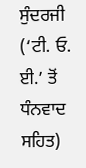ਸੁੰਦਰਜੀ
(‘ਟੀ. ਓ. ਈ.’ ਤੋਂ ਧੰਨਵਾਦ ਸਹਿਤ)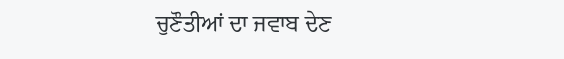ਚੁਣੌਤੀਆਂ ਦਾ ਜਵਾਬ ਦੇਣ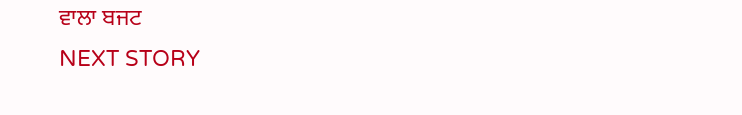ਵਾਲਾ ਬਜਟ
NEXT STORY